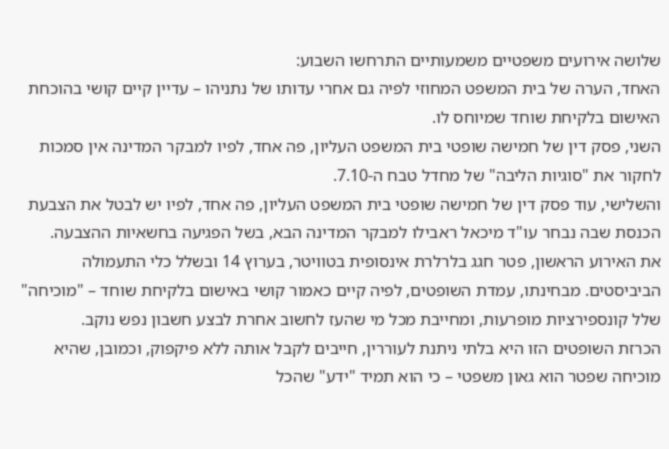שלושה אירועים משפטיים משמעותיים התרחשו השבוע:
האחד, הערה של בית המשפט המחוזי לפיה גם אחרי עדותו של נתניהו – עדיין קיים קושי בהוכחת האישום בלקיחת שוחד שמיוחס לו.
השני, פסק דין של חמישה שופטי בית המשפט העליון, פה אחד, לפיו למבקר המדינה אין סמכות לחקור את "סוגיות הליבה" של מחדל טבח ה-7.10.
והשלישי, עוד פסק דין של חמישה שופטי בית המשפט העליון, פה אחד, לפיו יש לבטל את הצבעת הכנסת שבה נבחר עו"ד מיכאל ראבילו למבקר המדינה הבא, בשל הפגיעה בחשאיות ההצבעה.
את האירוע הראשון, פטר חגג בלרלרת אינסופית בטוויטר, בערוץ 14 ובשלל כלי התעמולה הביביסטים. מבחינתו, עמדת השופטים, לפיה קיים כאמור קושי באישום בלקיחת שוחד – "מוכיחה" שלל קונספירציות מופרעות, ומחייבת מכל מי שהעז לחשוב אחרת לבצע חשבון נפש נוקב.
הכרזת השופטים הזו היא בלתי ניתנת לעוררין, חייבים לקבל אותה ללא פיקפוק, וכמובן, שהיא מוכיחה שפטר הוא גאון משפטי – כי הוא תמיד "ידע" שהכל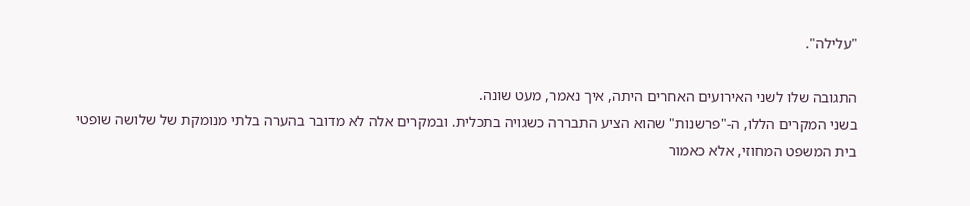"עלילה".

התגובה שלו לשני האירועים האחרים היתה, איך נאמר, מעט שונה.
בשני המקרים הללו, ה-"פרשנות" שהוא הציע התבררה כשגויה בתכלית. ובמקרים אלה לא מדובר בהערה בלתי מנומקת של שלושה שופטי בית המשפט המחוזי, אלא כאמור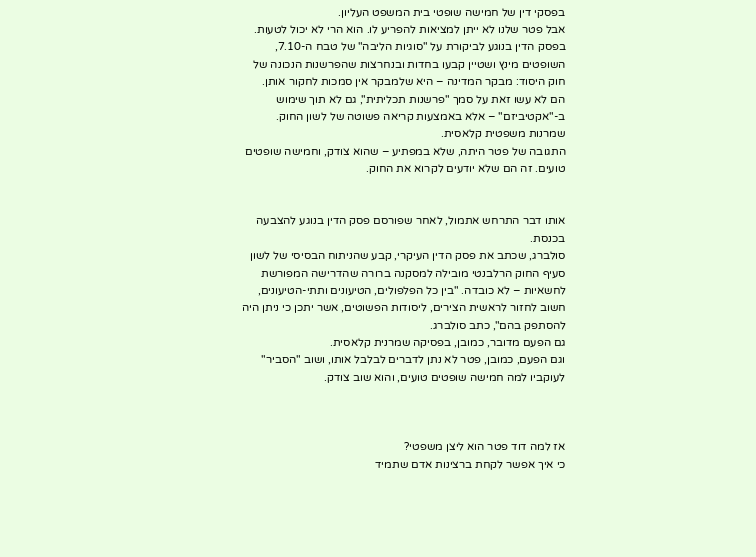בפסקי דין של חמישה שופטי בית המשפט העליון.
אבל פטר שלנו לא ייתן למציאות להפריע לו. הוא הרי לא יכול לטעות.
בפסק הדין בנוגע לביקורת על "סוגיות הליבה" של טבח ה-7.10, השופטים מינץ ושטיין קבעו בחדות ובנחרצות שהפרשנות הנכונה של חוק היסוד: מבקר המדינה – היא שלמבקר אין סמכות לחקור אותן.
הם לא עשו זאת על סמך "פרשנות תכליתית", גם לא תוך שימוש ב-"אקטיביזם" – אלא באמצעות קריאה פשוטה של לשון החוק. שמרנות משפטית קלאסית.
התגובה של פטר היתה, שלא במפתיע – שהוא צודק, וחמישה שופטים טועים. זה הם שלא יודעים לקרוא את החוק.


אותו דבר התרחש אתמול, לאחר שפורסם פסק הדין בנוגע להצבעה בכנסת.
סולברג, שכתב את פסק הדין העיקרי, קבע שהניתוח הבסיסי של לשון סעיף החוק הרלבנטי מובילה למסקנה ברורה שהדרישה המפורשת לחשאיות – לא כובדה. "בין כל הפלפולים, הטיעונים ותתי-הטיעונים, חשוב לחזור לראשית הצירים, ליסודות הפשוטים, אשר יתכן כי ניתן היה להסתפק בהם", כתב סולברג.
גם הפעם מדובר, כמובן, בפסיקה שמרנית קלאסית.
וגם הפעם, כמובן, פטר לא נתן לדברים לבלבל אותו, ושוב "הסביר" לעוקביו למה חמישה שופטים טועים, והוא שוב צודק.



אז למה דוד פטר הוא ליצן משפטי?
כי איך אפשר לקחת ברצינות אדם שתמיד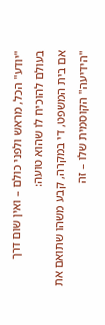"יודע" הכל, מראש ולפני כולם – ואין שום דרך בעולם להוכיח לו שהוא טועה:
אם בית המשפט, די במקרה, קבע משהו שתואם את "הידיעה" הקוסמית שלו – זה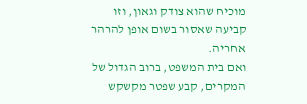מוכיח שהוא צודק וגאון, וזו קביעה שאסור בשום אופן להרהר אחריה.
ואם בית המשפט, ברוב הגדול של המקרים, קבע שפטר מקשקש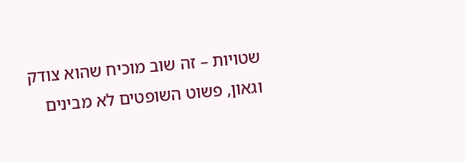שטויות – זה שוב מוכיח שהוא צודק וגאון, פשוט השופטים לא מבינים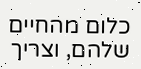כלום מהחיים שלהם, וצריך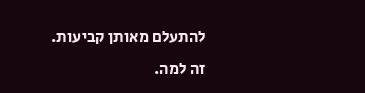להתעלם מאותן קביעות.
זה למה.